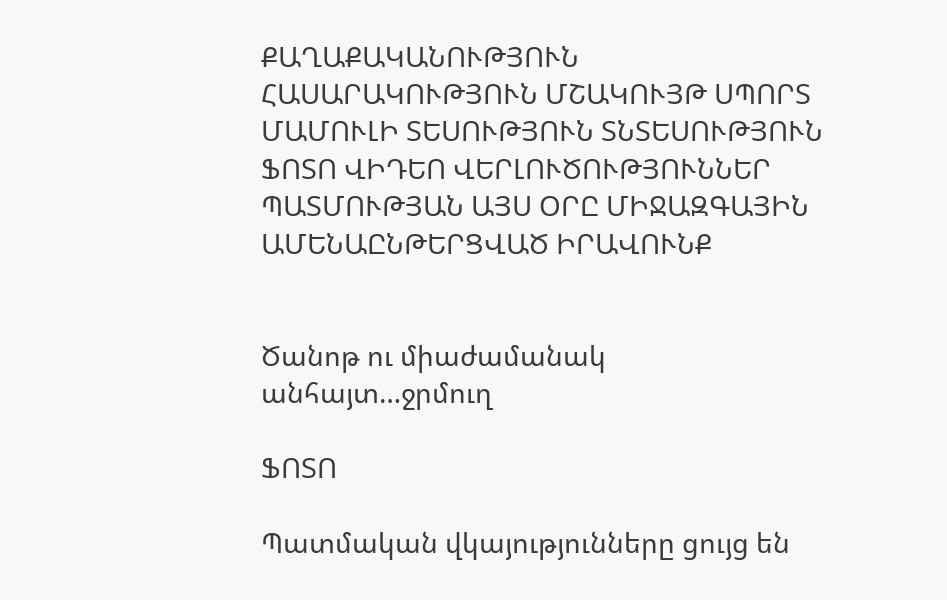ՔԱՂԱՔԱԿԱՆՈՒԹՅՈՒՆ ՀԱՍԱՐԱԿՈՒԹՅՈՒՆ ՄՇԱԿՈՒՅԹ ՍՊՈՐՏ ՄԱՄՈՒԼԻ ՏԵՍՈՒԹՅՈՒՆ ՏՆՏԵՍՈՒԹՅՈՒՆ ՖՈՏՈ ՎԻԴԵՈ ՎԵՐԼՈՒԾՈՒԹՅՈՒՆՆԵՐ ՊԱՏՄՈՒԹՅԱՆ ԱՅՍ ՕՐԸ ՄԻՋԱԶԳԱՅԻՆ ԱՄԵՆԱԸՆԹԵՐՑՎԱԾ ԻՐԱՎՈՒՆՔ


Ծանոթ ու միաժամանակ անհայտ…ջրմուղ

ՖՈՏՈ

Պատմական վկայությունները ցույց են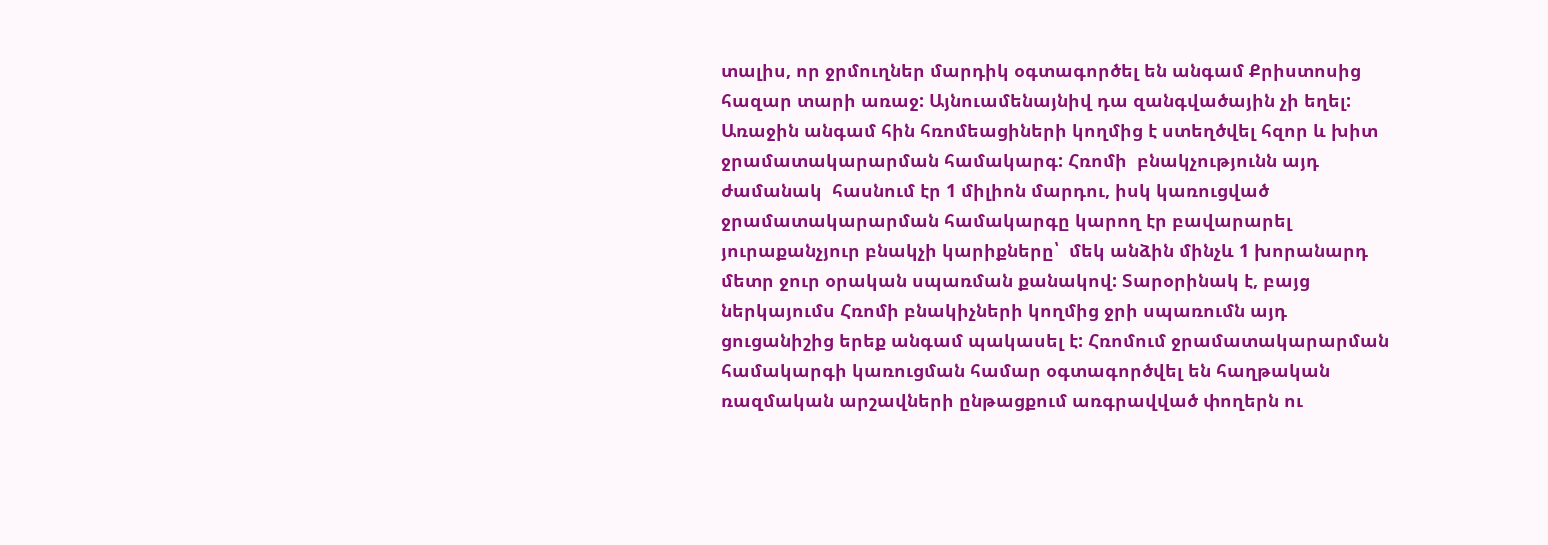տալիս, որ ջրմուղներ մարդիկ օգտագործել են անգամ Քրիստոսից հազար տարի առաջ: Այնուամենայնիվ դա զանգվածային չի եղել: Առաջին անգամ հին հռոմեացիների կողմից է ստեղծվել հզոր և խիտ ջրամատակարարման համակարգ: Հռոմի  բնակչությունն այդ ժամանակ  հասնում էր 1 միլիոն մարդու, իսկ կառուցված ջրամատակարարման համակարգը կարող էր բավարարել յուրաքանչյուր բնակչի կարիքները՝  մեկ անձին մինչև 1 խորանարդ մետր ջուր օրական սպառման քանակով: Տարօրինակ է, բայց ներկայումս Հռոմի բնակիչների կողմից ջրի սպառումն այդ ցուցանիշից երեք անգամ պակասել է: Հռոմում ջրամատակարարման համակարգի կառուցման համար օգտագործվել են հաղթական ռազմական արշավների ընթացքում առգրավված փողերն ու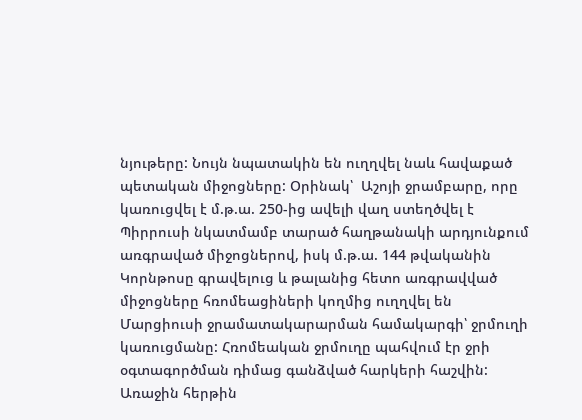նյութերը: Նույն նպատակին են ուղղվել նաև հավաքած պետական միջոցները: Օրինակ՝  Աշոյի ջրամբարը, որը կառուցվել է մ.թ.ա. 250-ից ավելի վաղ ստեղծվել է Պիրրուսի նկատմամբ տարած հաղթանակի արդյունքում առգրաված միջոցներով, իսկ մ.թ.ա. 144 թվականին  Կորնթոսը գրավելուց և թալանից հետո առգրավված միջոցները հռոմեացիների կողմից ուղղվել են Մարցիուսի ջրամատակարարման համակարգի՝ ջրմուղի կառուցմանը: Հռոմեական ջրմուղը պահվում էր ջրի օգտագործման դիմաց գանձված հարկերի հաշվին: Առաջին հերթին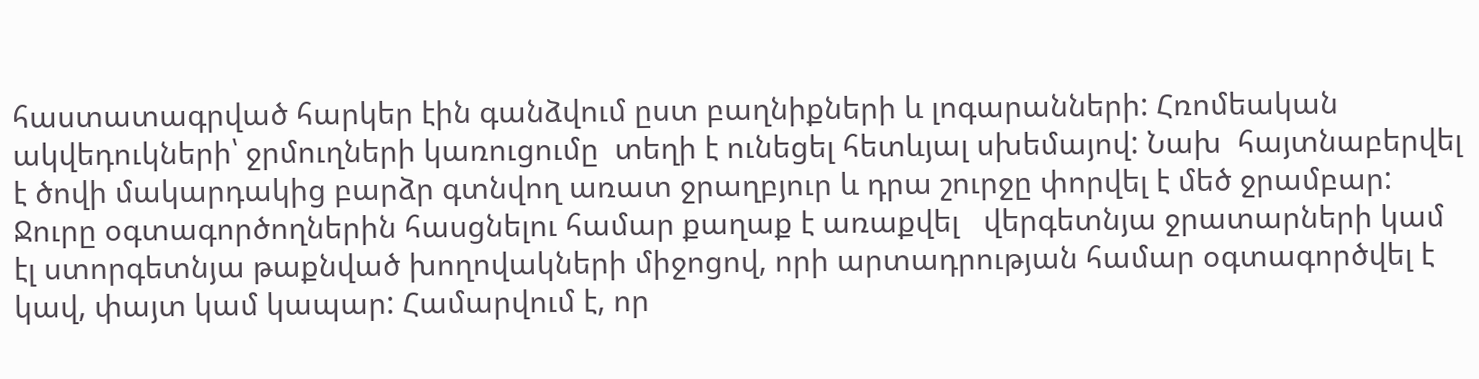հաստատագրված հարկեր էին գանձվում ըստ բաղնիքների և լոգարանների: Հռոմեական ակվեդուկների՝ ջրմուղների կառուցումը  տեղի է ունեցել հետևյալ սխեմայով: Նախ  հայտնաբերվել է ծովի մակարդակից բարձր գտնվող առատ ջրաղբյուր և դրա շուրջը փորվել է մեծ ջրամբար: Ջուրը օգտագործողներին հասցնելու համար քաղաք է առաքվել   վերգետնյա ջրատարների կամ էլ ստորգետնյա թաքնված խողովակների միջոցով, որի արտադրության համար օգտագործվել է կավ, փայտ կամ կապար: Համարվում է, որ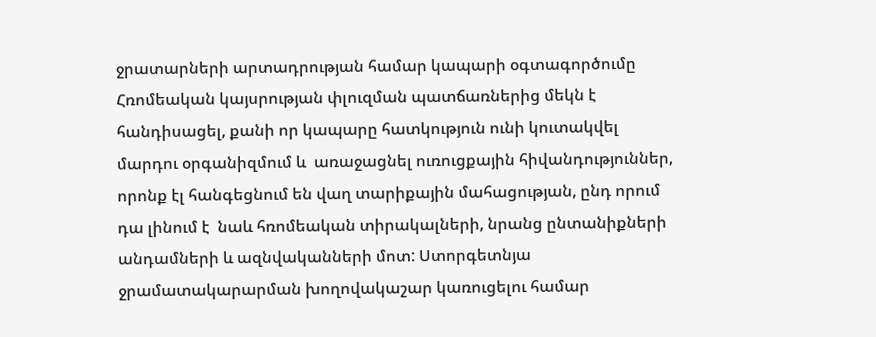ջրատարների արտադրության համար կապարի օգտագործումը Հռոմեական կայսրության փլուզման պատճառներից մեկն է հանդիսացել, քանի որ կապարը հատկություն ունի կուտակվել մարդու օրգանիզմում և  առաջացնել ուռուցքային հիվանդություններ, որոնք էլ հանգեցնում են վաղ տարիքային մահացության, ընդ որում դա լինում է  նաև հռոմեական տիրակալների, նրանց ընտանիքների անդամների և ազնվականների մոտ: Ստորգետնյա ջրամատակարարման խողովակաշար կառուցելու համար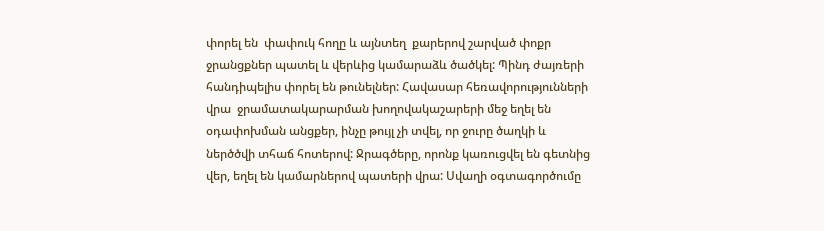փորել են  փափուկ հողը և այնտեղ  քարերով շարված փոքր ջրանցքներ պատել և վերևից կամարաձև ծածկել: Պինդ ժայռերի հանդիպելիս փորել են թունելներ: Հավասար հեռավորությունների վրա  ջրամատակարարման խողովակաշարերի մեջ եղել են օդափոխման անցքեր, ինչը թույլ չի տվել, որ ջուրը ծաղկի և ներծծվի տհաճ հոտերով: Ջրագծերը, որոնք կառուցվել են գետնից վեր, եղել են կամարներով պատերի վրա: Սվաղի օգտագործումը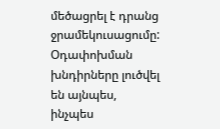մեծացրել է դրանց  ջրամեկուսացումը: Օդափոխման խնդիրները լուծվել են այնպես, ինչպես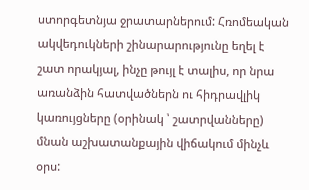ստորգետնյա ջրատարներում: Հռոմեական ակվեդուկների շինարարությունը եղել է շատ որակյալ, ինչը թույլ է տալիս, որ նրա առանձին հատվածներն ու հիդրավլիկ կառույցները (օրինակ ՝ շատրվանները) մնան աշխատանքային վիճակում մինչև օրս: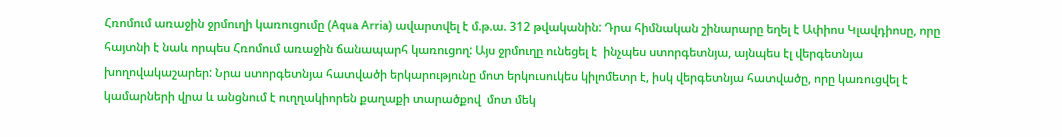Հռոմում առաջին ջրմուղի կառուցումը (Aqua Arria) ավարտվել է մ.թ.ա. 312 թվականին: Դրա հիմնական շինարարը եղել է Ափիոս Կլավդիոսը, որը հայտնի է նաև որպես Հռոմում առաջին ճանապարհ կառուցող: Այս ջրմուղը ունեցել է  ինչպես ստորգետնյա, այնպես էլ վերգետնյա խողովակաշարեր: Նրա ստորգետնյա հատվածի երկարությունը մոտ երկուսուկես կիլոմետր է, իսկ վերգետնյա հատվածը, որը կառուցվել է կամարների վրա և անցնում է ուղղակիորեն քաղաքի տարածքով  մոտ մեկ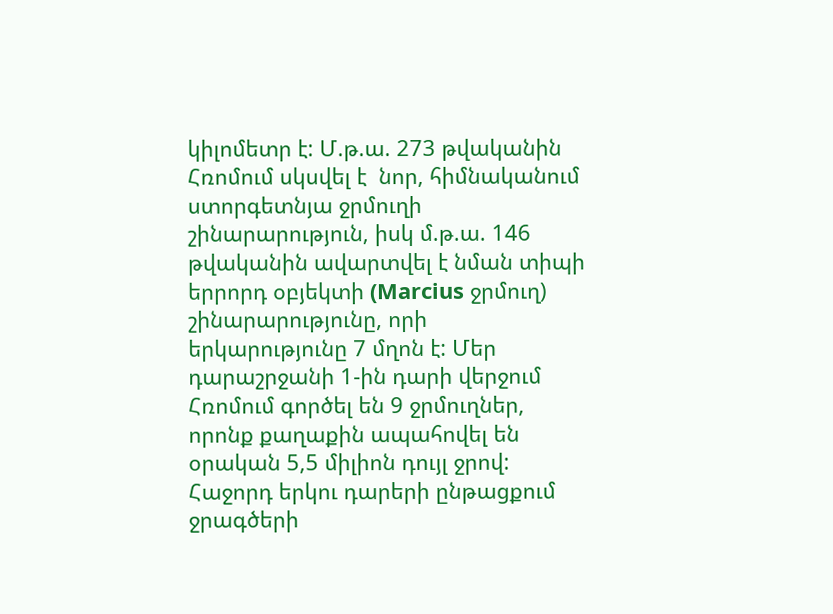կիլոմետր է: Մ.թ.ա. 273 թվականին Հռոմում սկսվել է  նոր, հիմնականում ստորգետնյա ջրմուղի շինարարություն, իսկ մ.թ.ա. 146 թվականին ավարտվել է նման տիպի  երրորդ օբյեկտի (Marcius ջրմուղ) շինարարությունը, որի երկարությունը 7 մղոն է: Մեր դարաշրջանի 1-ին դարի վերջում Հռոմում գործել են 9 ջրմուղներ, որոնք քաղաքին ապահովել են օրական 5,5 միլիոն դույլ ջրով: Հաջորդ երկու դարերի ընթացքում ջրագծերի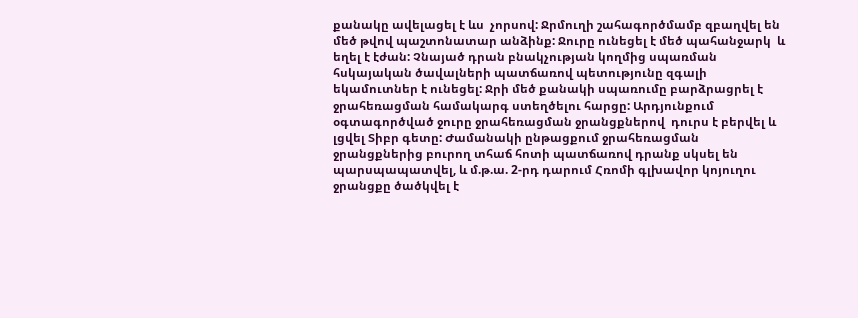քանակը ավելացել է ևս  չորսով: Ջրմուղի շահագործմամբ զբաղվել են մեծ թվով պաշտոնատար անձինք: Ջուրը ունեցել է մեծ պահանջարկ  և եղել է էժան: Չնայած դրան բնակչության կողմից սպառման հսկայական ծավալների պատճառով պետությունը զգալի եկամուտներ է ունեցել: Ջրի մեծ քանակի սպառումը բարձրացրել է ջրահեռացման համակարգ ստեղծելու հարցը: Արդյունքում օգտագործված ջուրը ջրահեռացման ջրանցքներով  դուրս է բերվել և լցվել Տիբր գետը: Ժամանակի ընթացքում ջրահեռացման ջրանցքներից բուրող տհաճ հոտի պատճառով դրանք սկսել են պարսպապատվել, և մ.թ.ա. 2-րդ դարում Հռոմի գլխավոր կոյուղու ջրանցքը ծածկվել է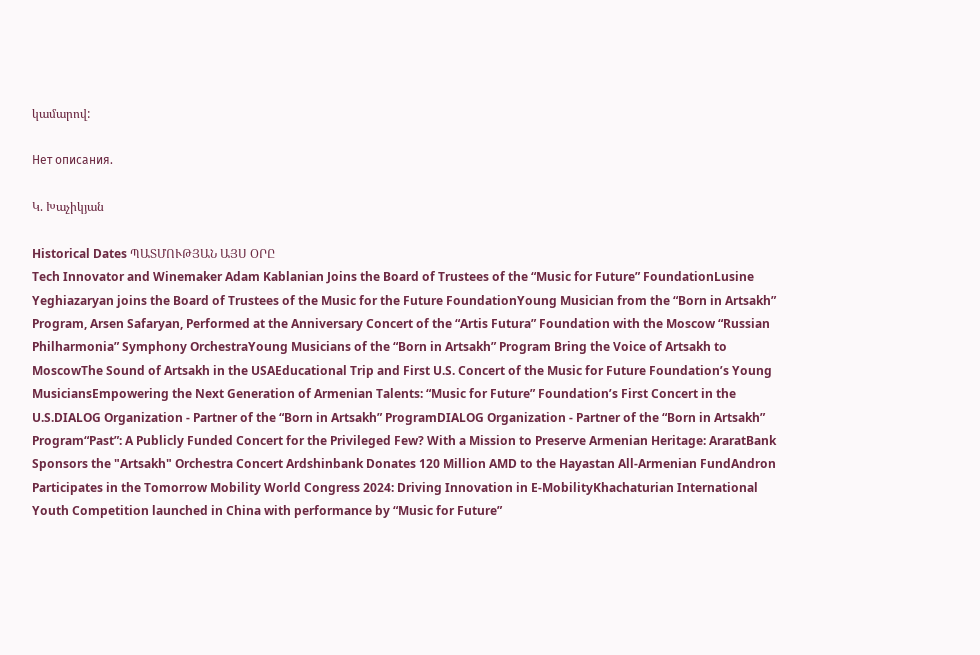կամարով:

Нет описания.

Կ. Խաչիկյան

Historical Dates ՊԱՏՄՈՒԹՅԱՆ ԱՅՍ ՕՐԸ
Tech Innovator and Winemaker Adam Kablanian Joins the Board of Trustees of the “Music for Future” FoundationLusine Yeghiazaryan joins the Board of Trustees of the Music for the Future FoundationYoung Musician from the “Born in Artsakh” Program, Arsen Safaryan, Performed at the Anniversary Concert of the “Artis Futura” Foundation with the Moscow “Russian Philharmonia” Symphony OrchestraYoung Musicians of the “Born in Artsakh” Program Bring the Voice of Artsakh to MoscowThe Sound of Artsakh in the USAEducational Trip and First U.S. Concert of the Music for Future Foundation’s Young MusiciansEmpowering the Next Generation of Armenian Talents: “Music for Future” Foundation’s First Concert in the U.S.DIALOG Organization - Partner of the “Born in Artsakh” ProgramDIALOG Organization - Partner of the “Born in Artsakh” Program“Past”: A Publicly Funded Concert for the Privileged Few? With a Mission to Preserve Armenian Heritage: AraratBank Sponsors the "Artsakh" Orchestra Concert Ardshinbank Donates 120 Million AMD to the Hayastan All-Armenian FundAndron Participates in the Tomorrow Mobility World Congress 2024: Driving Innovation in E-MobilityKhachaturian International Youth Competition launched in China with performance by “Music for Future”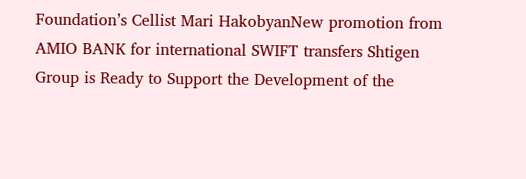Foundation’s Cellist Mari HakobyanNew promotion from AMIO BANK for international SWIFT transfers Shtigen Group is Ready to Support the Development of the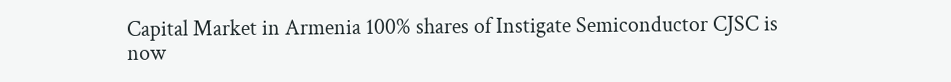Capital Market in Armenia 100% shares of Instigate Semiconductor CJSC is now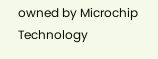owned by Microchip Technology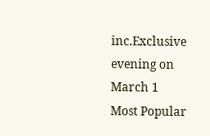inc.Exclusive evening on March 1
Most Popular